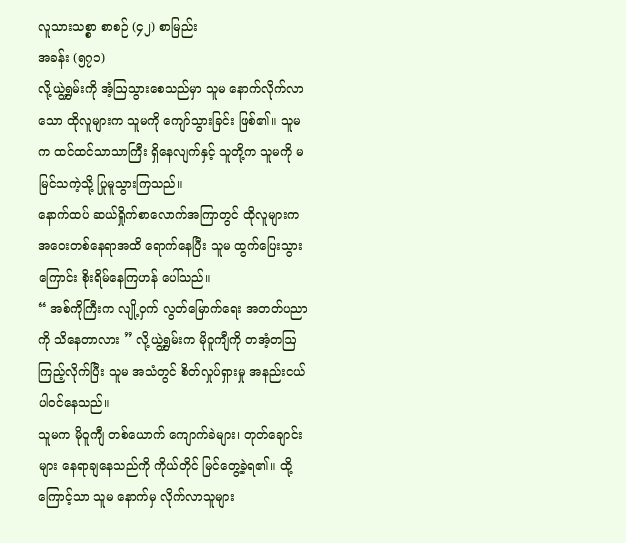လူသားသစ္စာ စာစဉ် (၄၂) စာမြည်း
အခန်း (၅၇၁)
လို့ယွဲ့ရွှမ်းကို အံ့ဩသွားစေသည်မှာ သူမ နောက်လိုက်လာသော ထိုလူများက သူမကို ကျော်သွားခြင်း ဖြစ်၏။ သူမက ထင်ထင်သာသာကြီး ရှိနေလျက်နှင့် သူတို့က သူမကို မမြင်သကဲ့သို့ ပြုမူသွားကြသည်။
နောက်ထပ် ဆယ်ရှိုက်စာလောက်အကြာတွင် ထိုလူများက အဝေးတစ်နေရာအထိ ရောက်နေပြီး သူမ ထွက်ပြေးသွားကြောင်း စိုးရိမ်နေကြဟန် ပေါ်သည်။
“ အစ်ကိုကြီးက လျို့ဝှက် လွတ်မြောက်ရေး အတတ်ပညာကို သိနေတာလား ” လို့ယွဲ့ရွှမ်းက မိုဝူကျီကို တအံ့တဩ ကြည့်လိုက်ပြီး သူမ အသံတွင် စိတ်လှုပ်ရှားမှု အနည်းငယ် ပါဝင်နေသည်။
သူမက မိုဝူကျီ တစ်ယောက် ကျောက်ခဲများ၊ တုတ်ချောင်းများ နေရာချနေသည်ကို ကိုယ်တိုင် မြင်တွေ့ခဲ့ရ၏။ ထို့ကြောင့်သာ သူမ နောက်မှ လိုက်လာသူများ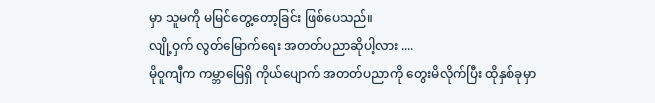မှာ သူမကို မမြင်တွေ့တော့ခြင်း ဖြစ်ပေသည်။
လျို့ဝှက် လွတ်မြောက်ရေး အတတ်ပညာဆိုပါ့လား ....
မိုဝူကျီက ကမ္ဘာမြေရှိ ကိုယ်ပျောက် အတတ်ပညာကို တွေးမိလိုက်ပြီး ထိုနှစ်ခုမှာ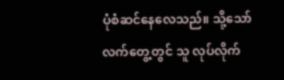ပုံစံဆင်နေလေသည်။ သို့သော် လက်တွေ့တွင် သူ လုပ်လိုက်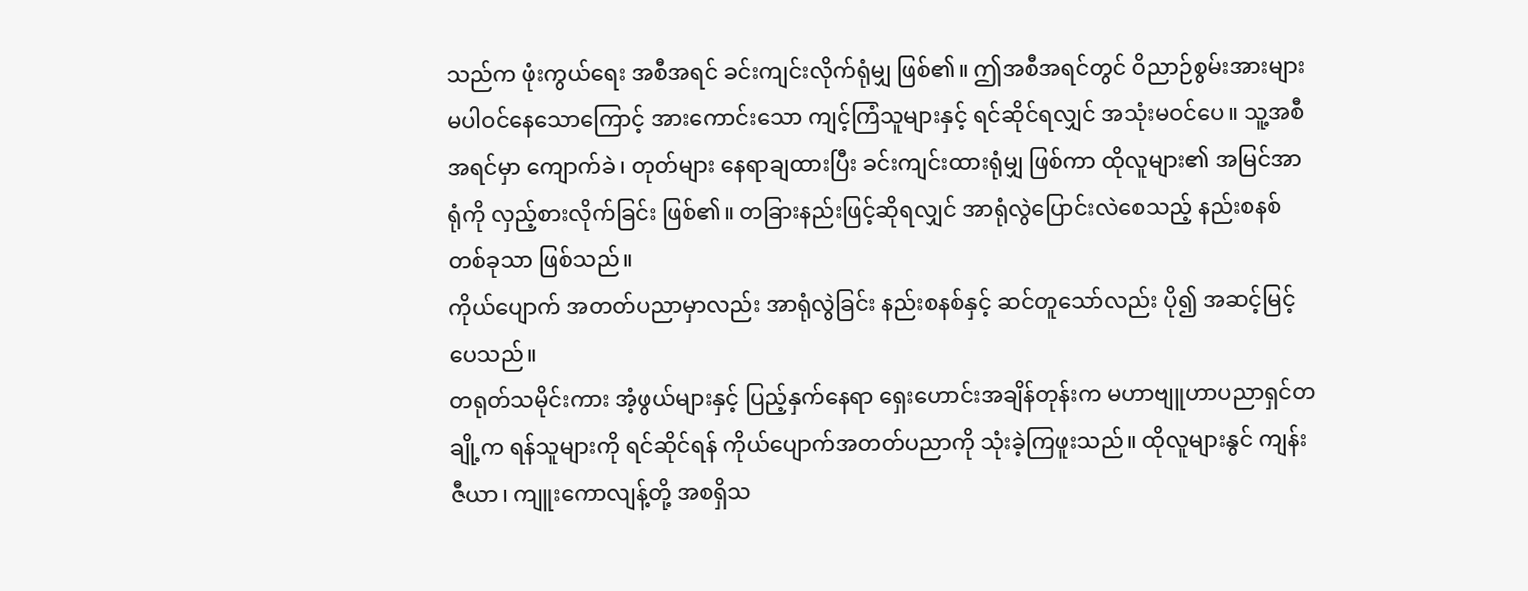သည်က ဖုံးကွယ်ရေး အစီအရင် ခင်းကျင်းလိုက်ရုံမျှ ဖြစ်၏။ ဤအစီအရင်တွင် ဝိညာဉ်စွမ်းအားများ မပါဝင်နေသောကြောင့် အားကောင်းသော ကျင့်ကြံသူများနှင့် ရင်ဆိုင်ရလျှင် အသုံးမဝင်ပေ။ သူ့အစီအရင်မှာ ကျောက်ခဲ၊ တုတ်များ နေရာချထားပြီး ခင်းကျင်းထားရုံမျှ ဖြစ်ကာ ထိုလူများ၏ အမြင်အာရုံကို လှည့်စားလိုက်ခြင်း ဖြစ်၏။ တခြားနည်းဖြင့်ဆိုရလျှင် အာရုံလွဲပြောင်းလဲစေသည့် နည်းစနစ်တစ်ခုသာ ဖြစ်သည်။
ကိုယ်ပျောက် အတတ်ပညာမှာလည်း အာရုံလွဲခြင်း နည်းစနစ်နှင့် ဆင်တူသော်လည်း ပို၍ အဆင့်မြင့်ပေသည်။
တရုတ်သမိုင်းကား အံ့ဖွယ်များနှင့် ပြည့်နှက်နေရာ ရှေးဟောင်းအချိန်တုန်းက မဟာဗျူဟာပညာရှင်တချို့က ရန်သူများကို ရင်ဆိုင်ရန် ကိုယ်ပျောက်အတတ်ပညာကို သုံးခဲ့ကြဖူးသည်။ ထိုလူများနွင် ကျန်းဇီယာ၊ ကျူးကောလျန့်တို့ အစရှိသ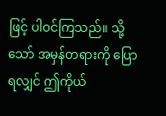ဖြင့် ပါဝင်ကြသည်။ သို့သော် အမှန်တရားကို ပြောရလျှင် ဤကိုယ်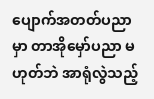ပျောက်အတတ်ပညာမှာ တာအိုမှော်ပညာ မဟုတ်ဘဲ အာရုံလွဲသည့်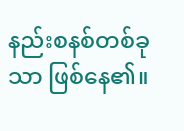နည်းစနစ်တစ်ခုသာ ဖြစ်နေ၏။